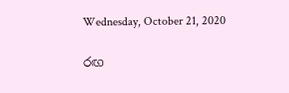Wednesday, October 21, 2020

රඟ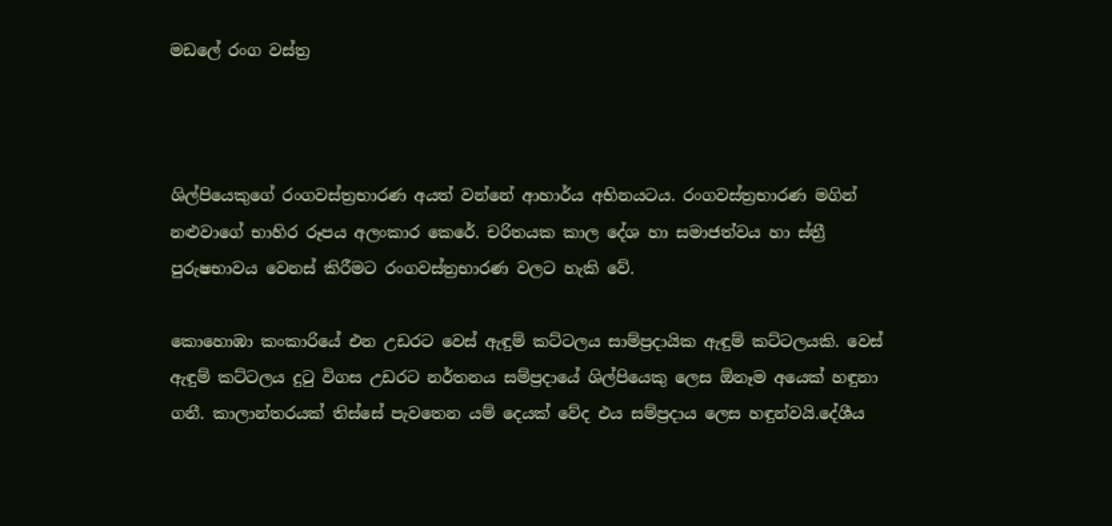මඩලේ රංග වස්ත්‍ර



ශිල්පියෙකුගේ රංගවස්ත්‍රභාරණ අයත් වන්නේ ආහාර්ය අභිනයටය. රංගවස්ත්‍රභාරණ මගින් නළුවාගේ භාහිර රූපය අලංකාර කෙරේ. චරිතයක කාල දේශ හා සමාජත්වය හා ස්ත්‍රී පුරුෂභාවය වෙනස් කිරීමට රංගවස්ත්‍රභාරණ වලට හැකි වේ.

කොහොඹා කංකාරියේ එන උඩරට වෙස් ඇඳුම් කට්ටලය සාම්ප්‍රදායික ඇඳුම් කට්ටලයකි. වෙස් ඇඳුම් කට්ටලය දුටු විගස උඩරට නර්තනය සම්ප්‍රදායේ ශිල්පියෙකු ලෙස ඕනෑම අයෙක් හඳුනා ගනී. කාලාන්තරයක් තිස්සේ පැවතෙන යම් දෙයක් වේද එය සම්ප්‍රදාය ලෙස හඳුන්වයි.දේශීය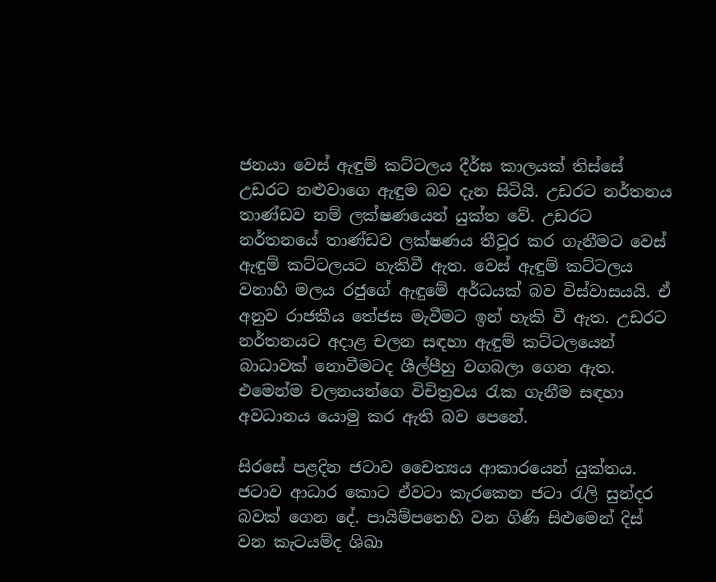ජනයා වෙස් ඇඳුම් කට්ටලය දීර්ඝ කාලයක් තිස්සේ උඩරට නළුවාගෙ ඇඳුම බව දැන සිටියි. උඩරට නර්තනය  තාණ්ඩව නම් ලක්ෂණයෙන් යුක්ත වේ. උඩරට නර්තනයේ තාණ්ඩව ලක්ෂණය තීවූර කර ගැනීමට වෙස් ඇඳුම් කට්ටලයට හැකිවී ඇත. වෙස් ඇඳුම් කට්ටලය වනාහි මලය රජුගේ ඇඳුමේ අර්ධයක් බව විස්වාසයයි. ඒ අනුව රාජකීය තේජස මැවීමට ඉන් හැකි වී ඇත. උඩරට නර්තනයට අදාළ චලන සඳහා ඇඳුම් කට්ටලයෙන් බාධාවක් නොවීමටද ශීල්පීහු වගබලා ගෙන ඇත. එමෙන්ම චලනයන්ගෙ විචිත්‍රවය රැක ගැනීම සඳහා අවධානය යොමු කර ඇති බව පෙනේ.

සිරසේ පළදින ජටාව චෛත්‍යය ආකාරයෙන් යුක්තය. ජටාව ආධාර කොට ඒවටා කැරකෙන ජටා රැලි සුන්දර බවක් ගෙන දේ. පායිම්පතෙහි වන ගිණි සිළුමෙන් දිස් වන කැටයම්ද ශිඛා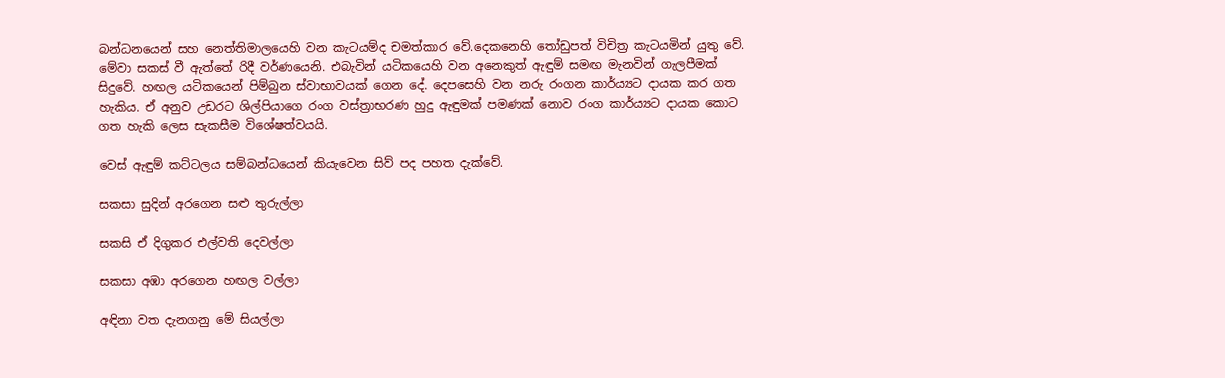බන්ධනයෙන් සහ නෙත්තිමාලයෙහි වන කැටයම්ද චමත්කාර වේ.දෙකනෙහි තෝඩුපත් විචිත්‍ර කැටයමින් යුතු වේ. මේවා සකස් වී ඇත්තේ රිදී වර්ණයෙනි. එබැවින් යටිකයෙහි වන අනෙකුත් ඇඳුම් සමඟ මැනවින් ගැලපීමක් සිදුවේ. හඟල යටිකයෙන් පිම්බුන ස්වාභාවයක් ගෙන දේ. දෙපසෙහි වන නරු රංගන කාර්ය්‍යට දායක කර ගත හැකිය. ඒ අනුව උඩරට ශිල්පියාගෙ රංග වස්ත්‍රාභරණ හුදු ඇඳුමක් පමණක් නොව රංග කාර්ය්‍යට දායක කොට ගත හැකි ලෙස සැකසීම විශේෂත්වයයි.

වෙස් ඇඳුම් කට්ටලය සම්බන්ධයෙන් කියැවෙන සිව් පද පහත දැක්වේ.

සකසා සුදින් අරගෙන සළු තුරුල්ලා

සකසි ඒ දිගුකර එල්වති දෙවල්ලා

සකසා අඹා අරගෙන හඟල වල්ලා

අඳිනා වත දැනගනු මේ සියල්ලා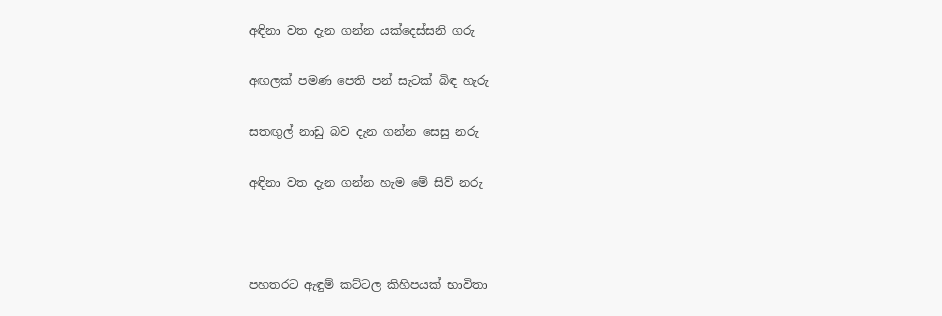අඳිනා වත දැන ගන්න යක්දෙස්සනි ගරු

අඟලක් පමණ පෙති පන් සැටක් බිඳ හැරු

සතඟුල් නාඩු බව දැන ගන්න සෙසු නරු

අඳිනා වත දැන ගන්න හැම මේ සිව් නරු



පහතරට ඇඳුම් කට්ටල කිහිපයක් භාවිතා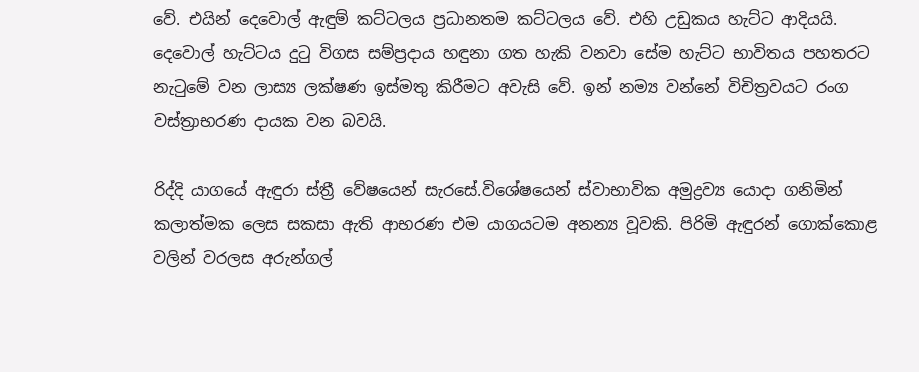වේ. එයින් දෙවොල් ඇඳුම් කට්ටලය ප්‍රධානතම කට්ටලය වේ. එහි උඩුකය හැට්ට ආදියයි. දෙවොල් හැට්ටය දුටු විගස සම්ප්‍රදාය හඳුනා ගත හැකි වනවා සේම හැට්ට භාවිතය පහතරට නැටුමේ වන ලාස්‍ය ලක්ෂණ ඉස්මතු කිරීමට අවැසි වේ. ඉන් නම්‍ය වන්නේ විචිත්‍රවයට රංග වස්ත්‍රාභරණ දායක වන බවයි.

රිද්දි යාගයේ ඇඳුරා ස්ත්‍රී වේෂයෙන් සැරසේ.විශේෂයෙන් ස්වාභාවික අමුද්‍රව්‍ය යොදා ගනිමින් කලාත්මක ලෙස සකසා ඇති ආභරණ එම යාගයටම අනන්‍ය වූවකි. පිරිමි ඇඳුරන් ගොක්කොළ වලින් වරලස අරුන්ගල්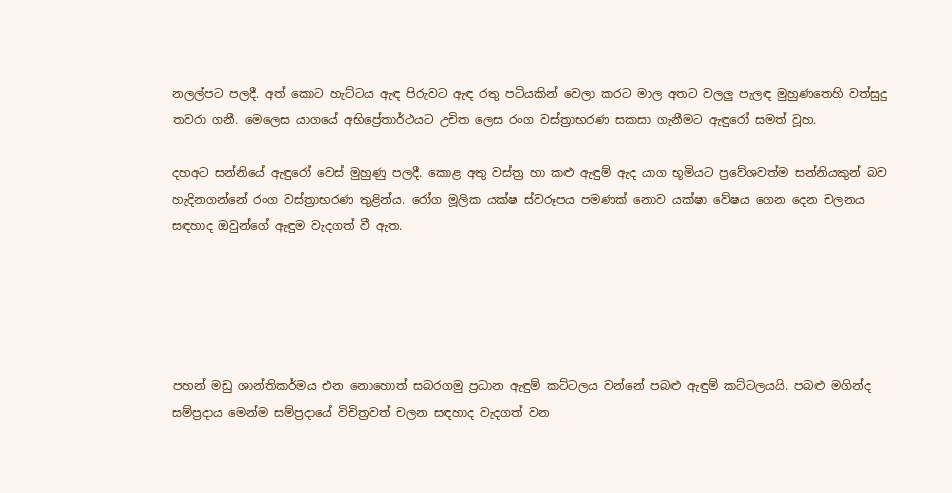නලල්පට පලදී. අත් කොට හැට්ටය ඇඳ පිරුවට ඇඳ රතු පටියකින් වෙලා කරට මාල අතට වලලු පැලඳ මුහුණතෙහි වත්සුදු තවරා ගනී. මෙලෙස යාගයේ අ‍භිප්‍රේතාර්ථයට උචිත ලෙස රංග වස්ත්‍රාභරණ සකසා ගැනීමට ඇඳුරෝ සමත් වූහ.

දහඅට සන්නියේ ඇඳුරෝ වෙස් මුහුණු පලදී. කොළ අතු වස්ත්‍ර හා කළු ඇඳුම් ඇද යාග භූමියට ප්‍රවේශවත්ම සන්නියකුන් බව හැදිනගන්නේ රංග වස්ත්‍රාභරණ තුළින්ය. රෝග මූලික යක්ෂ ස්වරූපය පමණක් නොව යක්ෂා වේෂය ගෙන දෙන චලනය සඳහාද ඔවුන්ගේ ඇඳුම වැදගත් වී ඇත.





පහන් මඩු ශාන්තිකර්මය එන නොහොත් සබරගමු ප්‍රධාන ඇඳුම් කට්ටලය වන්නේ පබළු ඇඳුම් කට්ටලයයි. පබළු මගින්ද සම්ප්‍රදාය මෙන්ම සම්ප්‍රදායේ විචිත්‍රවත් චලන සඳහාද වැදගත් වන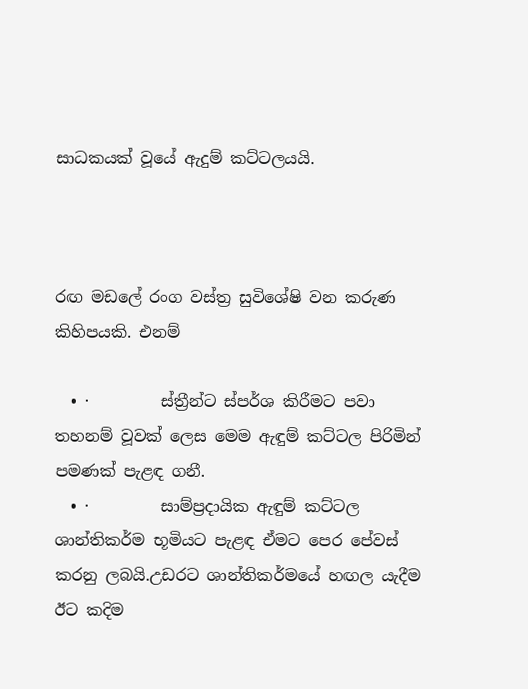සාධකයක් වූයේ ඇදුම් කට්ටලයයි.



රඟ මඩලේ රංග වස්ත්‍ර සුවිශේෂි වන කරුණ කිහිපයකි. එනම්

  • ·         ස්ත්‍රීන්ට ස්පර්ශ කිරීමට පවා තහනම් වූවක් ලෙස මෙම ඇඳුම් කට්ටල පිරිමින් පමණක් පැළඳ ගනී.
  • ·         සාම්ප්‍රදායික ඇඳුම් කට්ටල  ශාන්තිකර්ම භූමියට පැළඳ ඒමට පෙර පේවස් කරනු ලබයි.උඩරට ශාන්තිකර්මයේ හඟල යැදීම ඊට කදිම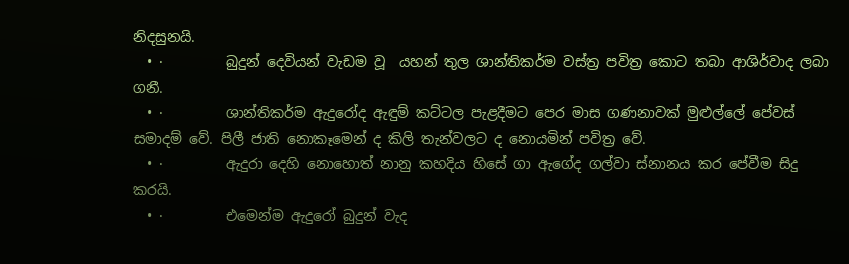නිදසුනයි.
  • ·         බුදුන් දෙවියන් වැඩම වූ  යහන් තුල ශාන්තිකර්ම වස්ත්‍ර පවිත්‍ර කොට තබා ආශිර්වාද ලබා ගනී.
  • ·         ශාන්තිකර්ම ඇදුරෝද ඇඳුම් කට්ටල පැළදීමට පෙර මාස ගණනාවක් මුළුල්ලේ පේවස් සමාදම් වේ. පිලී ජාති නොකෑමෙන් ද කිලි තැන්වලට ද නොයමින් පවිත්‍ර වේ.
  • ·         ඇදුරා දෙහි නොහොත් නානු කහදිය හිසේ ගා ඇගේද ගල්වා ස්නානය කර පේවීම සිදු කරයි.
  • ·         එමෙන්ම ඇදුරෝ බුදුන් වැද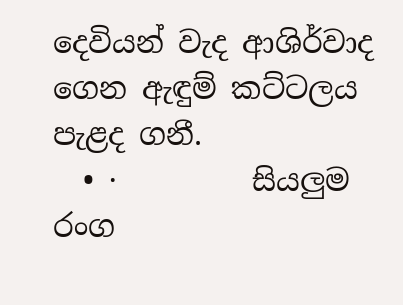දෙවියන් වැද ආශිර්වාද ගෙන ඇඳුම් කට්ටලය පැළද ගනී.
  • ·         සියලුම රංග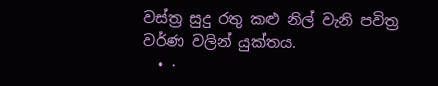වස්ත්‍ර සුදු රතු කළු නිල් වැනි පවිත්‍ර වර්ණ වලින් යුක්තය.
  • ·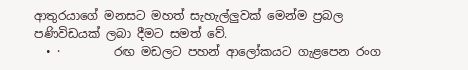ආතුරයාගේ මනසට මහත් සැහැල්ලුවක් මෙන්ම ප්‍රබල පණිවිඩයක් ලබා දීමට සමත් වේ.
  • ·         රඟ මඩලට පහන් ආලෝකයට ගැළපෙන රංග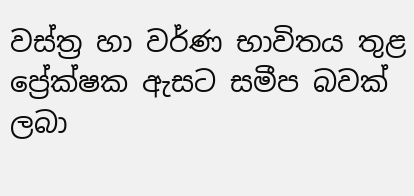වස්ත්‍ර හා වර්ණ භාවිතය තුළ ප්‍රේක්ෂක ඇසට සමීප බවක් ලබා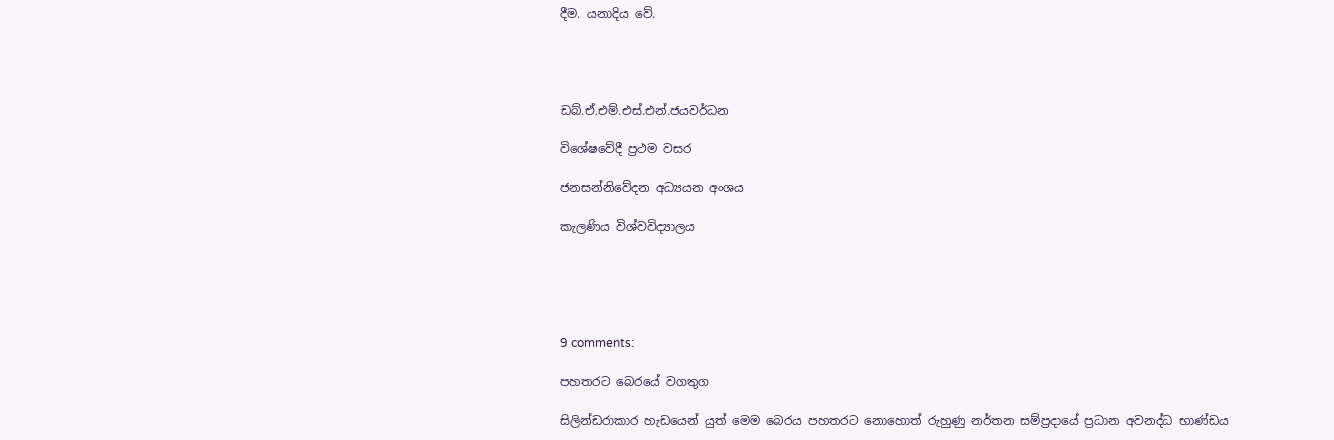දීම. යනාදිය වේ.




ඩබ්.ඒ.එම්.එස්.එන්.ජයවර්ධන

විශේෂවේදී ප්‍රථම වසර

ජනසන්නි‍වේදන අධ්‍යයන අංශය

කැලණිය විශ්වවිද්‍යාලය





9 comments:

පහතරට බෙරයේ වගතුග

සිලින්ඩරාකාර හැඩයෙන් යුත් මෙම බෙරය පහතරට නොහොත් රුහුණු නර්තන සම්ප්‍රදායේ ප්‍රධාන අවනද්ධ භාණ්ඩය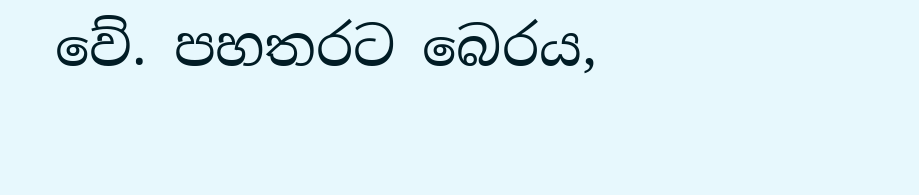වේ. පහතරට බෙරය,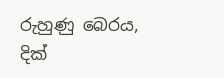රුහුණු බෙරය, දික්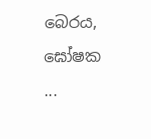බෙරය, ඝෝෂක ...